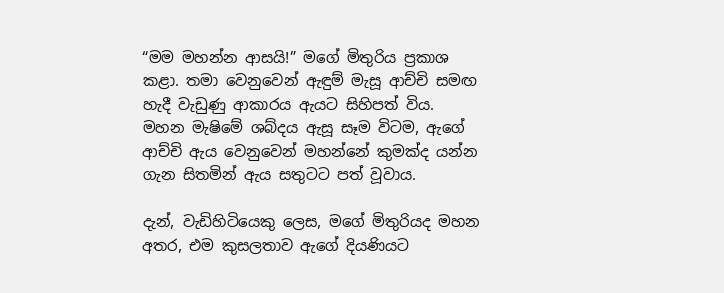“මම මහන්න ආසයි!” මගේ මිතුරිය ප්‍රකාශ කළා. තමා වෙනුවෙන් ඇඳුම් මැසූ ආච්චි සමඟ හැදී වැඩුණු ආකාරය ඇයට සිහිපත් විය. මහන මැෂිමේ ශබ්දය ඇසූ සෑම විටම, ඇගේ ආච්චි ඇය වෙනුවෙන් මහන්නේ කුමක්ද යන්න ගැන සිතමින් ඇය සතුටට පත් වූවාය.

දැන්, වැඩිහිටියෙකු ලෙස, මගේ මිතුරියද මහන අතර, එම කුසලතාව ඇගේ දියණියට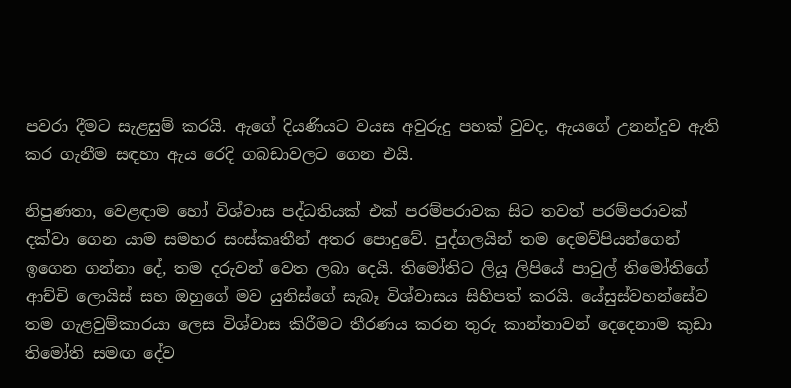පවරා දීමට සැළසුම් කරයි. ඇගේ දියණියට වයස අවුරුදු පහක් වුවද, ඇයගේ උනන්දුව ඇති කර ගැනීම සඳහා ඇය රෙදි ගබඩාවලට ගෙන එයි.

නිපුණතා, වෙළඳාම හෝ විශ්වාස පද්ධතියක් එක් පරම්පරාවක සිට තවත් පරම්පරාවක් දක්වා ගෙන යාම සමහර සංස්කෘතීන් අතර පොදුවේ. පුද්ගලයින් තම දෙමව්පියන්ගෙන් ඉගෙන ගන්නා දේ, තම දරුවන් වෙත ලබා දෙයි. තිමෝතිට ලියූ ලිපියේ පාවුල් තිමෝතිගේ ආච්චි ලොයිස් සහ ඔහුගේ මව යුනිස්ගේ සැබෑ විශ්වාසය සිහිපත් කරයි. යේසුස්වහන්සේව තම ගැළවුම්කාරයා ලෙස විශ්වාස කිරීමට තීරණය කරන තුරු කාන්තාවන් දෙදෙනාම කුඩා තිමෝති සමඟ දේව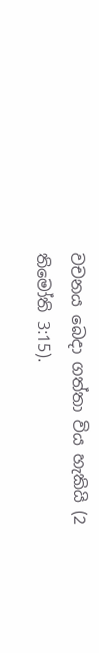වචනය බෙදා ගත්තා විය හැකියි (2 තිමෝති 3:15).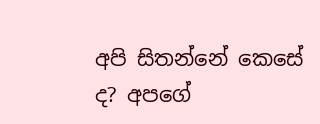අපි සිතන්නේ කෙසේ ද? අපගේ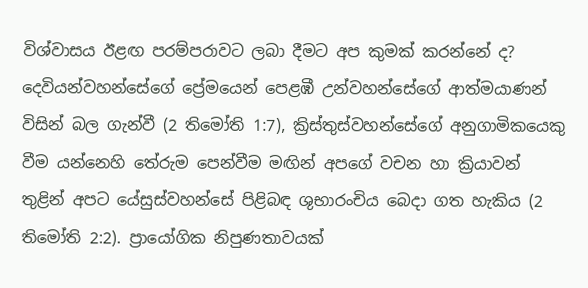විශ්වාසය ඊළඟ පරම්පරාවට ලබා දීමට අප කුමක් කරන්නේ ද? දෙවියන්වහන්සේගේ ප්‍රේමයෙන් පෙළඹී උන්වහන්සේගේ ආත්මයාණන් විසින් බල ගැන්වී (2 තිමෝති 1:7), ක්‍රිස්තුස්වහන්සේගේ අනුගාමිකයෙකු වීම යන්නෙහි තේරුම පෙන්වීම මඟින් අපගේ වචන හා ක්‍රියාවන් තුළින් අපට යේසුස්වහන්සේ පිළිබඳ ශුභාරංචිය බෙදා ගත හැකිය (2 තිමෝති 2:2). ප්‍රායෝගික නිපුණතාවයක්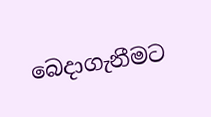බෙදාගැනීමට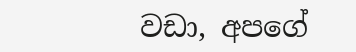වඩා, අපගේ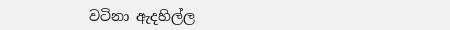වටිනා ඇදහිල්ල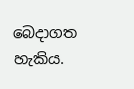බෙදාගත හැකිය.